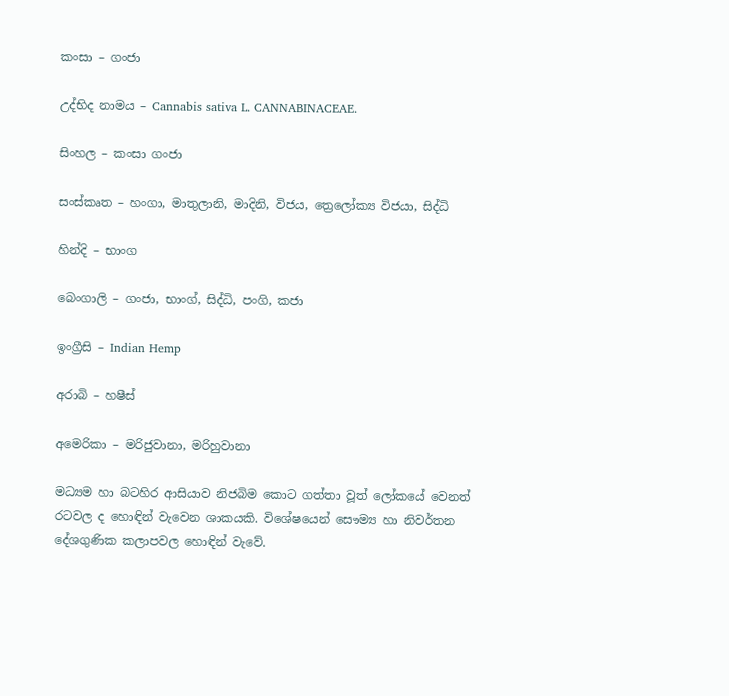කංසා – ගංජා

උද්භිද නාමය – Cannabis sativa L. CANNABINACEAE.

සිංහල – කංසා ගංජා

සංස්කෘත – හංගා, මාතුලානි, මාදිනි, විජය, ත්‍රෙලෝක්‍ය විජයා, සිද්ධි

හින්දි – භාංග

බෙංගාලි – ගංජා, භාංග්, සිද්ධි, පංගි, කජා

ඉංග්‍රීසි – Indian Hemp

අරාබි – හෂීස්

අමෙරිකා – මරිජුවානා, මරිහුවානා

මධ්‍යම හා බටහිර ආසියාව නිජබිම කොට ගත්තා වූත් ලෝකයේ වෙනත් රටවල ද හොඳින් වැවෙන ශාකයකි. විශේෂයෙන් සෞම්‍ය හා නිවර්තන දේශගුණික කලාපවල හොඳින් වැවේ.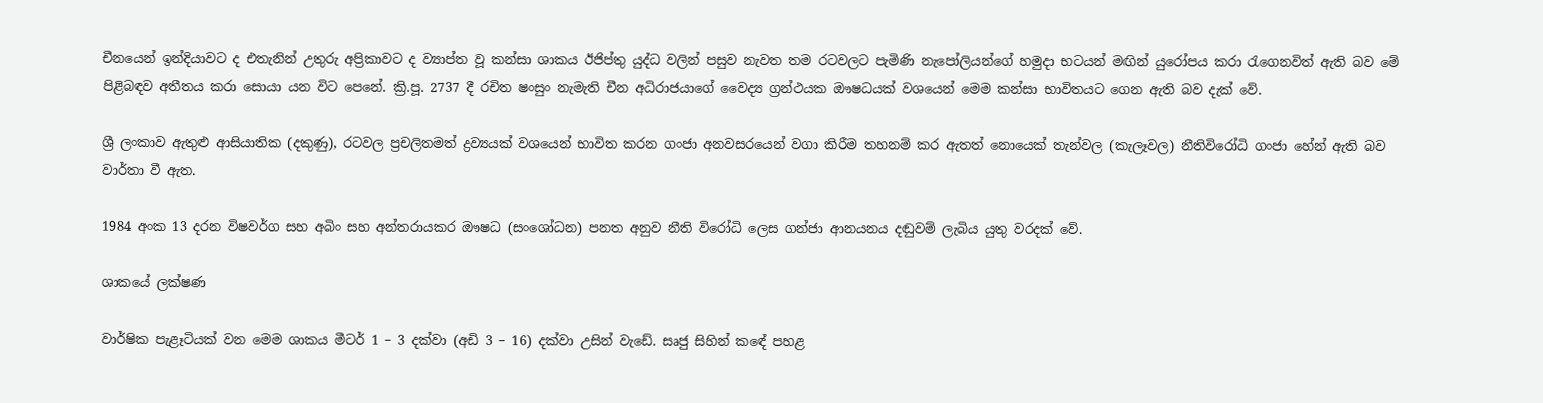චීනයෙන් ඉන්දියාවට ද එතැනින් උතුරු අප්‍රිකාවට ද ව්‍යාප්ත වූ කන්සා ශාකය ඊජිප්තු යුද්ධ වලින් පසුව නැවත තම රටවලට පැමිණි නැපෝලියන්ගේ හමුදා භටයන් මඟින් යුරෝපය කරා රැගෙනවිත් ඇති බව මේ පිළිබඳව අතීතය කරා සොයා යන විට පෙනේ. ක්‍රි.පූ. 2737 දී රචිත ෂංසුං නැමැති චීන අධිරාජයාගේ වෛද්‍ය ග්‍රන්ථයක ඖෂධයක් වශයෙන් මෙම කන්සා භාවිතයට ගෙන ඇති බව දැක් වේ.

ශ්‍රී ලංකාව ඇතුළු ආසියාතික (දකුණු), රටවල ප්‍රචලිතමත් ද්‍රව්‍යයක් වශයෙන් භාවිත කරන ගංජා අනවසරයෙන් වගා කිරීම තහනම් කර ඇතත් නොයෙක් තැන්වල (කැලෑවල) නීතිවිරෝධි ගංජා හේන් ඇති බව වාර්තා වී ඇත.

1984 අංක 13 දරන විෂවර්ග සහ අබිං සහ අන්තරායකර ඖෂධ (සංශෝධන) පනත අනුව නීති විරෝධි ලෙස ගන්ජා ආනයනය දඬුවම් ලැබිය යුතු වරදක් වේ.

ශාකයේ ලක්ෂණ

වාර්ෂික පැළෑටියක් වන මෙම ශාකය මීටර් 1 – 3 දක්වා (අඩි 3 – 16) දක්වා උසින් වැඩේ. සෘජු සිහින් කඳේ පහළ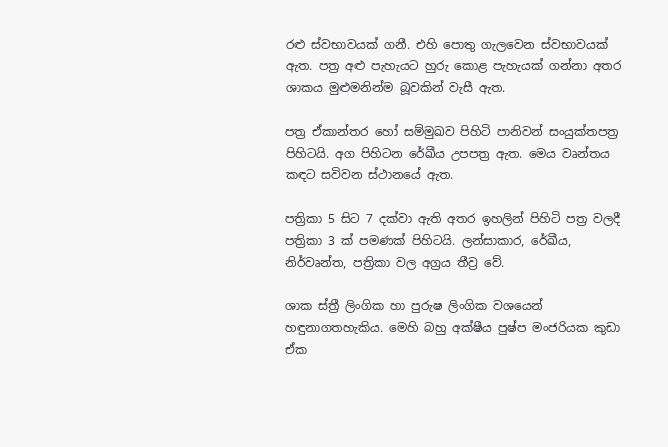රළු ස්වභාවයක් ගනී. එහි පොතු ගැලවෙන ස්වභාවයක් ඇත. පත්‍ර අළු පැහැයට හුරු කොළ පැහැයක් ගන්නා අතර ශාකය මුළුමනින්ම බූවකින් වැසී ඇත.

පත්‍ර ඒකාන්තර හෝ සම්මුඛව පිහිටි පානිවන් සංයුක්තපත්‍ර පිහිටයි. අග පිහිටන රේඛීය උපපත්‍ර ඇත. මෙය වෘන්තය කඳට සවිවන ස්ථානයේ ඇත.

පත්‍රිකා 5 සිට 7 දක්වා ඇති අතර ඉහලින් පිහිටි පත්‍ර වලදී පත්‍රිකා 3 ක් පමණක් පිහිටයි. ලන්සාකාර, රේඛීය, නිර්වෘන්ත, පත්‍රිකා වල අග්‍රය තීව්‍ර වේ.

ශාක ස්ත්‍රී ලිංගික හා පුරුෂ ලිංගික වශයෙන් හඳුනාගතහැකිය. මෙහි බහු අක්ෂීය පුෂ්ප මංජරියක කුඩා ඒක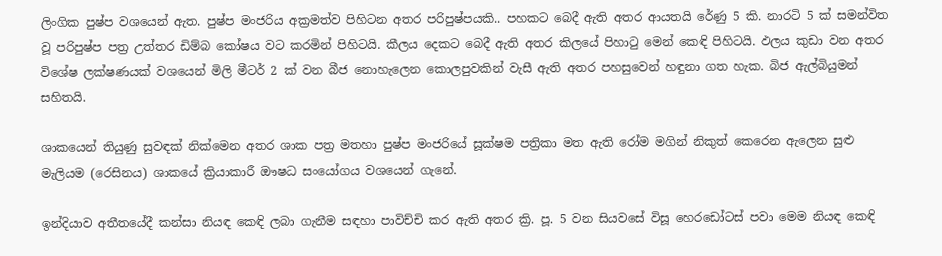ලිංගික පුෂ්ප වශයෙන් ඇත. පුෂ්ප මංජරිය අක්‍රමත්ව පිහිටන අතර පරිපුෂ්පයකි.. පහකට බෙදී ඇති අතර ආයතයි රේණු 5 කි. නාරටි 5 ක් සමන්විත වූ පරිපුෂ්ප පත්‍ර උත්තර ඩිම්බ කෝෂය වට කරමින් පිහිටයි. කීලය දෙකට බෙදී ඇති අතර කිලයේ පිහාටු මෙන් කෙඳි පිහිටයි. ඵලය කුඩා වන අතර විශේෂ ලක්ෂණයක් වශයෙන් මිලි මීටර් 2 ක් වන බීජ නොහැලෙන කොලපුවකින් වැසී ඇති අතර පහසුවෙන් හඳුනා ගත හැක. බිජ ඇල්බියුමන් සහිතයි.

ශාකයෙන් තියුණු සුවඳක් නික්මෙන අතර ශාක පත්‍ර මතහා පුෂ්ප මංජරියේ සූක්ෂම පත්‍රිකා මත ඇති රෝම මගින් නිකුත් කෙරෙන ඇලෙන සුළු මැලියම (රෙසිනය) ශාකයේ ක්‍රියාකාරී ඖෂධ සංයෝගය වශයෙන් ගැනේ.

ඉන්දියාව අතීතයේදී කන්සා නියඳ කෙඳි ලබා ගැනීම සඳහා පාවිච්චි කර ඇති අතර ක්‍රි. පූ. 5 වන සියවසේ විසූ හෙරඩෝටස් පවා මෙම නියඳ කෙඳි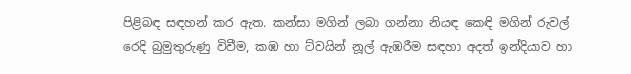පිළිබඳ සඳහන් කර ඇත. කන්සා මගින් ලබා ගන්නා නියඳ කෙඳි මගින් රුවල් රෙදි බුමුතුරුණු විවීම, කඹ හා ට්වයින් නූල් ඇඹරීම සඳහා අදත් ඉන්දියාව හා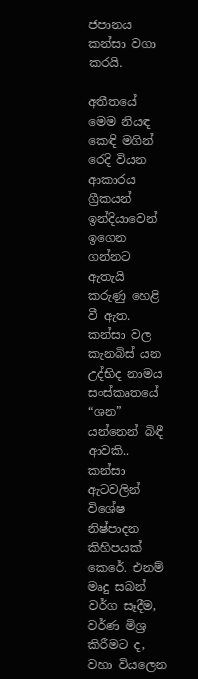ජපානය කන්සා වගා කරයි.

අතීතයේ මෙම නියඳ කෙඳි මගින් රෙදි වියන ආකාරය ග්‍රීකයන් ඉන්දියාවෙන් ඉගෙන ගන්නට ඇතැයි කරුණු හෙළි වී ඇත. කන්සා වල කැනබිස් යන උද්භිද නාමය සංස්කෘතයේ “ශන” යන්නෙන් බිඳී ආවකි.. කන්සා ඇටවලින් විශේෂ නිෂ්පාදන කිහිපයක් කෙරේ. එනම් මෘදු සබන් වර්ග සෑදීම, වර්ණ මිශ්‍ර කිරීමට ද, වහා වියලෙන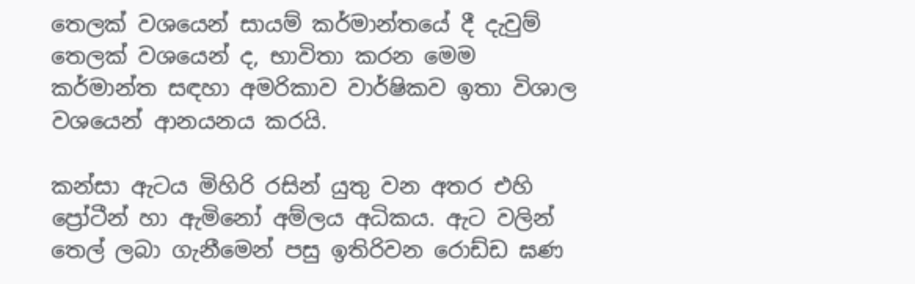තෙලක් වශයෙන් සායම් කර්මාන්තයේ දී දැවුම් තෙලක් වශයෙන් ද, භාවිතා කරන මෙම කර්මාන්ත සඳහා අමරිකාව වාර්ෂිකව ඉතා විශාල වශයෙන් ආනයනය කරයි.

කන්සා ඇටය මිහිරි රසින් යුතු වන අතර එහි ප්‍රෝටීන් හා ඇමිනෝ අම්ලය අධිකය. ඇට වලින් තෙල් ලබා ගැනීමෙන් පසු ඉතිරිවන රොඩ්ඩ ඝණ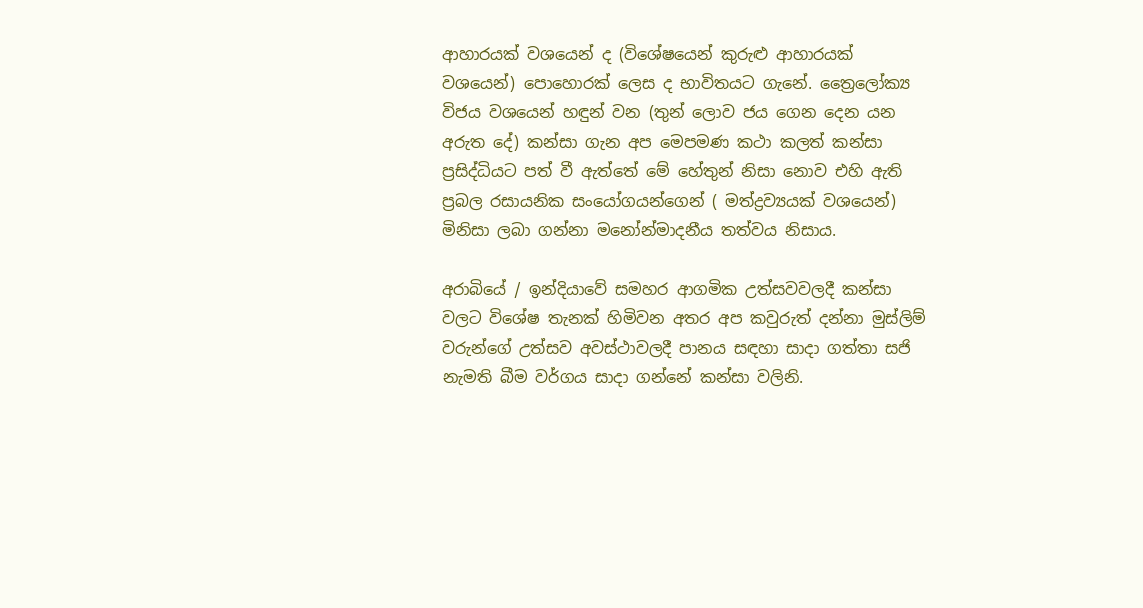ආහාරයක් වශයෙන් ද (විශේෂයෙන් කුරුළු ආහාරයක් වශයෙන්) පොහොරක් ලෙස ද භාවිතයට ගැනේ. ත්‍රෛලෝක්‍ය විජය වශයෙන් හඳුන් වන (තුන් ලොව ජය ගෙන දෙන යන අරුත දේ) කන්සා ගැන අප මෙපමණ කථා කලත් කන්සා ප්‍රසිද්ධියට පත් වී ඇත්තේ මේ හේතුන් නිසා නොව එහි ඇති ප්‍රබල රසායනික සංයෝගයන්ගෙන් ( මත්ද්‍රව්‍යයක් වශයෙන්) මිනිසා ලබා ගන්නා මනෝන්මාදනීය තත්වය නිසාය.

අරාබියේ / ඉන්දියාවේ සමහර ආගමික උත්සවවලදී කන්සා වලට විශේෂ තැනක් හිමිවන අතර අප කවුරුත් දන්නා මුස්ලිම් වරුන්ගේ උත්සව අවස්ථාවලදී පානය සඳහා සාදා ගත්තා සජි නැමති බීම වර්ගය සාදා ගන්නේ කන්සා වලිනි.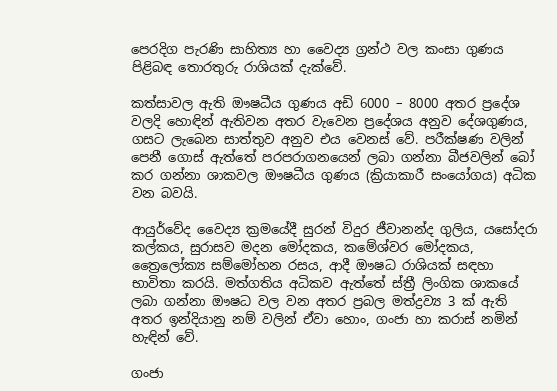පෙරදිග පැරණි සාහිත්‍ය හා වෛද්‍ය ග්‍රන්ථ වල කංසා ගුණය පිළිබඳ තොරතුරු රාශියක් දැක්වේ.

කත්සාවල ඇති ඖෂධීය ගුණය අඩි 6000 – 8000 අතර ප්‍රදේශ වලදි හොඳින් ඇතිවන අතර වැවෙන ප්‍රදේශය අනුව දේශගුණය, ගසට ලැබෙන සාත්තුව අනුව එය වෙනස් වේ. පරීක්ෂණ වලින් පෙනී ගොස් ඇත්තේ පරපරාගනයෙන් ලබා ගන්නා බීජවලින් බෝ කර ගන්නා ශාකවල ඖෂධීය ගුණය (ක්‍රියාකාරී සංයෝගය) අධික වන බවයි.

ආයුර්වේද වෛද්‍ය ක්‍රමයේදී සුරන් විදුර ජීවානන්ද ගුලිය, යසෝදරා කල්කය, සුරාසව මදන මෝදකය, කමේශ්වර මෝදකය, ත්‍රෛලෝක්‍ය සම්මෝහන රසය, ආදී ඖෂධ රාශියක් සඳහා භාවිතා කරයි. මත්ගතිය අධිකව ඇත්තේ ස්ත්‍රී ලිංගික ශාකයේ ලබා ගන්නා ඖෂධ වල වන අතර ප්‍රබල මත්ද්‍රව්‍ය 3 ක් ඇති අතර ඉන්දියානු නම් වලින් ඒවා හොං, ගංජා හා කරාස් නමින් හැඳින් වේ.

ගංජා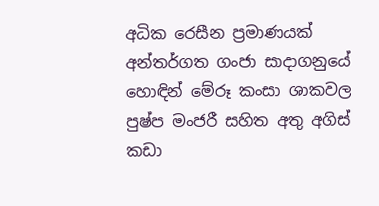අධික රෙසීන ප්‍රමාණයක් අන්තර්ගත ගංජා සාදාගනුයේ හොඳින් මේරූ කංසා ශාකවල පුෂ්ප මංජරී සහිත අතු අගිස් කඩා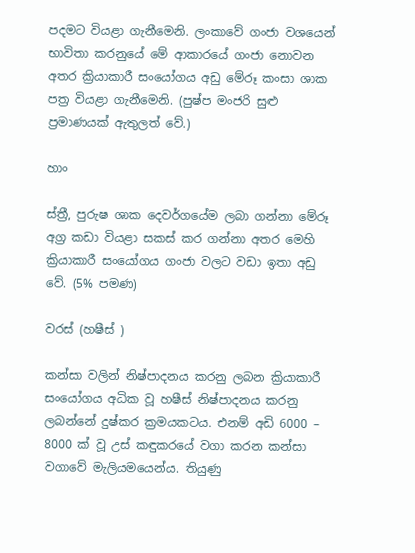පදමට වියළා ගැනීමෙනි. ලංකාවේ ගංජා වශයෙන් භාවිතා කරනුයේ මේ ආකාරයේ ගංජා නොවන අතර ක්‍රියාකාරී සංයෝගය අඩු මේරූ කංසා ශාක පත්‍ර වියළා ගැනීමෙනි. (පුෂ්ප මංජරි සුළු ප්‍රමාණයක් ඇතුලත් වේ.)

හාං

ස්ත්‍රී, පුරුෂ ශාක දෙවර්ගයේම ලබා ගන්නා මේරූ අග්‍ර කඩා වියළා සකස් කර ගන්නා අතර මෙහි ක්‍රියාකාරී සංයෝගය ගංජා වලට වඩා ඉතා අඩු වේ. (5% පමණ)

වරස් (හෂීස් )

කන්සා වලින් නිෂ්පාදනය කරනු ලබන ක්‍රියාකාරී සංයෝගය අධික වූ හෂීස් නිෂ්පාදනය කරනු ලබන්නේ දුෂ්කර ක්‍රමයකටය. එනම් අඩි 6000 – 8000 ක් වූ උස් කඳුකරයේ වගා කරන කන්සා වගාවේ මැලියමයෙන්ය. තියුණු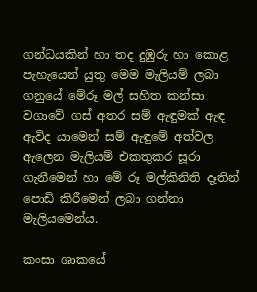ගන්ධයකින් හා තද දුඹුරු හා කොළ පැහැයෙන් යුතු මෙම මැලියම් ලබා ගනුයේ මේරූ මල් සහිත කන්සා වගාවේ ගස් අතර සම් ඇඳුමක් ඇඳ ඇවිද යාමෙන් සම් ඇඳුමේ අත්වල ඇලෙන මැලියම් එකතුකර සූරා ගැනීමෙන් හා මේ රූ මල්කිනිති දෑතින් පොඩි කිරීමෙන් ලබා ගන්නා මැලියමෙන්ය.

කංසා ශාකයේ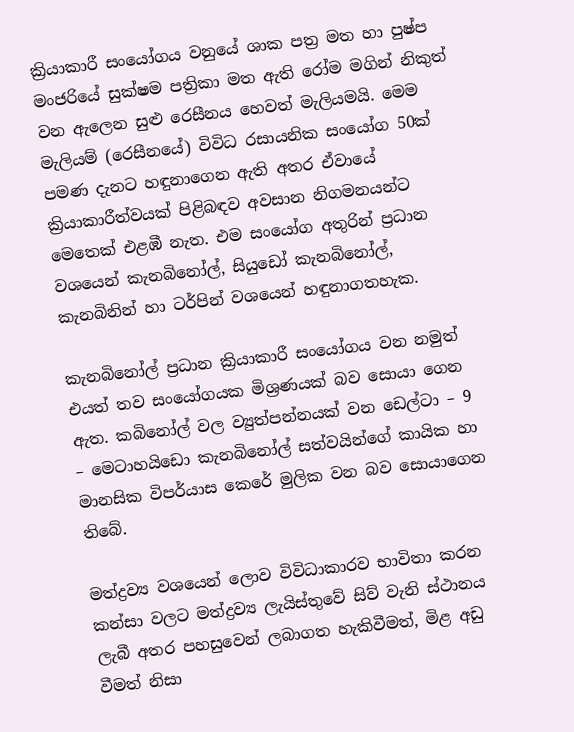ක්‍රියාකාරී සංයෝගය වනුයේ ශාක පත්‍ර මත හා පුෂ්ප මංජරියේ සුක්ෂම පත්‍රිකා මත ඇති රෝම මගින් නිකුත් වන ඇලෙන සුළු රෙසීනය හෙවත් මැලියමයි. මෙම මැලියම් (රෙසීනයේ) විවිධ රසායනික සංයෝග 50ක් පමණ දැනට හඳුනාගෙන ඇති අතර ඒවායේ ක්‍රියාකාරීත්වයක් පිළිබඳව අවසාන නිගමනයන්ට මෙතෙක් එළඹී නැත. එම සංයෝග අතුරින් ප්‍රධාන වශයෙන් කැනබිනෝල්, සියුඩෝ කැනබිනෝල්, කැනබිනින් හා ටර්පින් වශයෙන් හඳුනාගතහැක.

කැනබිනෝල් ප්‍රධාන ක්‍රියාකාරී සංයෝගය වන නමුත් එයත් තව සංයෝගයක මිශ්‍රණයක් බව සොයා ගෙන ඇත. කබිනෝල් වල ව්‍යුත්පන්නයක් වන ඩෙල්ටා – 9 – මෙටාහයිඩො කැනබිනෝල් සත්වයින්ගේ කායික හා මානසික විපර්යාස කෙරේ මුලික වන බව සොයාගෙන තිබේ.

මත්ද්‍රව්‍ය වශයෙන් ලොව විවිධාකාරව භාවිතා කරන කන්සා වලට මත්ද්‍රව්‍ය ලැයිස්තුවේ සිව් වැනි ස්ථානය ලැබී අතර පහසුවෙන් ලබාගත හැකිවීමත්, මිළ අඩු වීමත් නිසා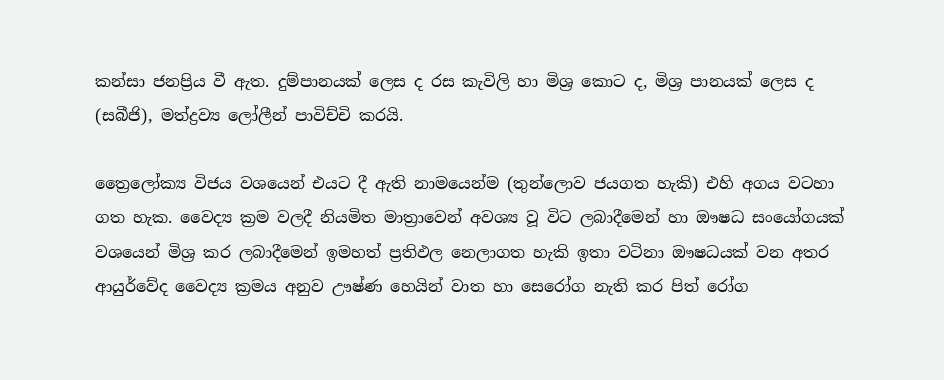කන්සා ජනප්‍රිය වී ඇත. දුම්පානයක් ලෙස ද රස කැවිලි හා මිශ්‍ර කොට ද, මිශ්‍ර පානයක් ලෙස ද (සබීජි), මත්ද්‍රව්‍ය ලෝලීන් පාවිච්චි කරයි.

ත්‍රෛලෝක්‍ය විජය වශයෙන් එයට දී ඇති නාමයෙන්ම (තුන්ලොව ජයගත හැකි) එහි අගය වටහා ගත හැක. වෛද්‍ය ක්‍රම වලදී නියමිත මාත්‍රාවෙන් අවශ්‍ය වූ විට ලබාදීමෙන් හා ඖෂධ සංයෝගයක් වශයෙන් මිශ්‍ර කර ලබාදීමෙන් ඉමහත් ප්‍රතිඵල නෙලාගත හැකි ඉතා වටිනා ඖෂධයක් වන අතර ආයුර්වේද වෛද්‍ය ක්‍රමය අනුව ඌෂ්ණ හෙයින් වාත හා සෙරෝග නැති කර පිත් රෝග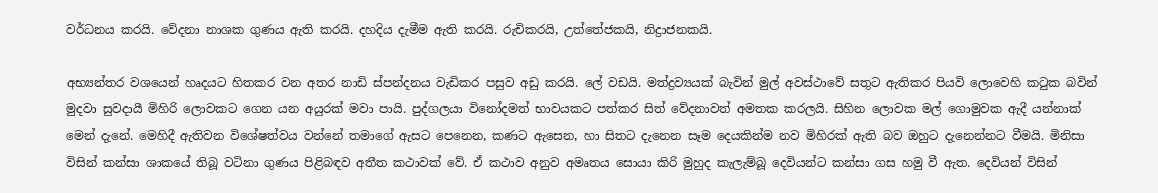වර්ධනය කරයි. වේදනා නාශක ගුණය ඇති කරයි. දහදිය දැමීම ඇති කරයි. රුචිකරයි, උත්තේජකයි, නිද්‍රාජනකයි.

අභ්‍යන්තර වශයෙන් හෘදයට හිතකර වන අතර නාඩි ස්පන්දනය වැඩිකර පසුව අඩු කරයි. ලේ වඩයි. මත්ද්‍රව්‍යයක් බැවින් මුල් අවස්ථාවේ සතුට ඇතිකර පියවි ලොවෙහි කටුක බවින් මුදවා සුවදායී මිහිරි ලොවකට ගෙන යන අයුරක් මවා පායි. පුද්ගලයා විනෝදමත් භාවයකට පත්කර සිත් වේදනාවත් අමතක කරලයි. සිහින ලොවක මල් ගොමුවක ඇදී යන්නාක් මෙන් දැනේ. මෙහිදී ඇතිවන විශේෂත්වය වන්නේ තමාගේ ඇසට පෙනෙන, කණට ඇසෙන, හා සිතට දැනෙන සෑම දෙයකින්ම නව මිහිරක් ඇති බව ඔහුට දැනෙන්නට වීමයි. මිනිසා විසින් කන්සා ශාකයේ තිබූ වටිනා ගුණය පිළිබඳව අතීත කථාවක් වේ. ඒ කථාව අනුව අමෘතය සොයා කිරි මුහුද කැලැම්බූ දෙවියන්ට කන්සා ගස හමු වී ඇත. දෙවියන් විසින්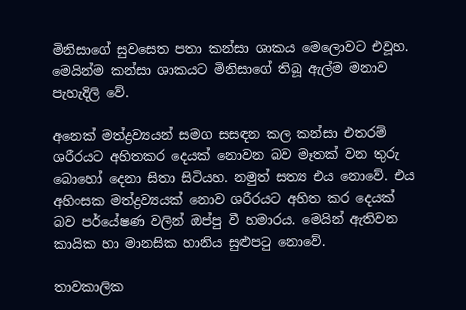මිනිසාගේ සුවසෙත පතා කන්සා ශාකය මෙලොවට එවූහ. මෙයින්ම කන්සා ශාකයට මිනිසාගේ තිබූ ඇල්ම මනාව පැහැදිලි වේ.

අනෙක් මත්ද්‍රව්‍යයන් සමග සසඳන කල කන්සා එතරම් ශරීරයට අහිතකර දෙයක් නොවන බව මෑතක් වන තුරු බොහෝ දෙනා සිතා සිටියහ. නමුත් සත්‍ය එය නොවේ. එය අහිංසක මත්ද්‍රව්‍යයක් නොව ශරීරයට අහිත කර දෙයක් බව පර්යේෂණ වලින් ඔප්පු වී හමාරය. මෙයින් ඇතිවන කායික හා මානසික හානිය සුළුපටු නොවේ.

තාවකාලික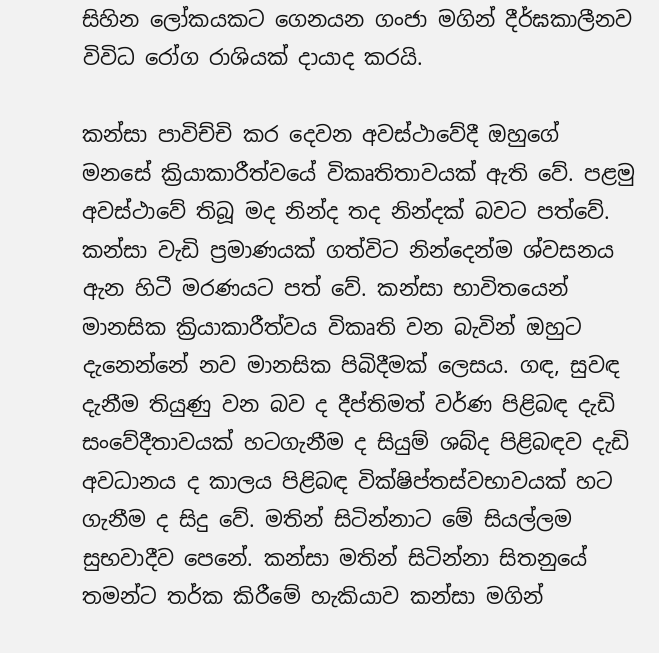සිහින ලෝකයකට ගෙනයන ගංජා මගින් දීර්ඝකාලීනව විවිධ රෝග රාශියක් දායාද කරයි.

කන්සා පාවිච්චි කර දෙවන අවස්ථාවේදී ඔහුගේ මනසේ ක්‍රියාකාරීත්වයේ විකෘතිතාවයක් ඇති වේ. පළමු අවස්ථාවේ තිබූ මද නින්ද තද නින්දක් බවට පත්වේ. කන්සා වැඩි ප්‍රමාණයක් ගත්විට නින්දෙන්ම ශ්වසනය ඇන හිටී මරණයට පත් වේ. කන්සා භාවිතයෙන් මානසික ක්‍රියාකාරීත්වය විකෘති වන බැවින් ඔහුට දැනෙන්නේ නව මානසික පිබිදීමක් ලෙසය. ගඳ, සුවඳ දැනීම තියුණු වන බව ද දීප්තිමත් වර්ණ පිළිබඳ දැඩි සංවේදීතාවයක් හටගැනීම ද සියුම් ශබ්ද පිළිබඳව දැඩි අවධානය ද කාලය පිළිබඳ වික්ෂිප්තස්වභාවයක් හට ගැනීම ද සිදු වේ. මතින් සිටින්නාට මේ සියල්ලම සුභවාදීව පෙනේ. කන්සා මතින් සිටින්නා සිතනුයේ තමන්ට තර්ක කිරීමේ හැකියාව කන්සා මගින්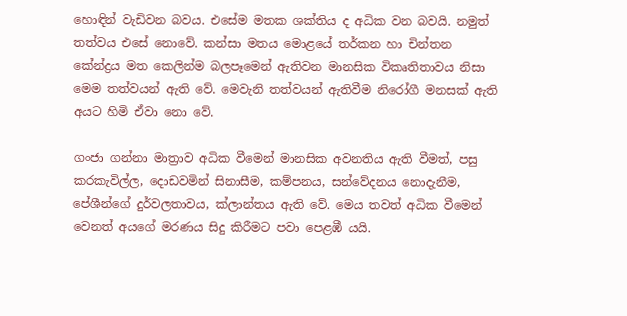හොඳින් වැඩිවන බවය. එසේම මතක ශක්තිය ද අධික වන බවයි. නමුත් තත්වය එසේ නොවේ. කන්සා මතය මොළයේ තර්කන හා චින්තන කේන්ද්‍රය මත කෙලින්ම බලපෑමෙන් ඇතිවන මානසික විකෘතිතාවය නිසා මෙම තත්වයන් ඇති වේ. මෙවැනි තත්වයන් ඇතිවීම නිරෝගී මනසක් ඇති අයට හිමි ඒවා නො වේ.

ගංජා ගන්නා මාත්‍රාව අධික වීමෙන් මානසික අවනතිය ඇති වීමත්, පසු කරකැවිල්ල, දොඩවමින් සිනාසීම, කම්පනය, සන්වේදනය නොදැනීම, පේශීන්ගේ දුර්වලතාවය, ක්ලාන්තය ඇති වේ. මෙය තවත් අධික වීමෙන් වෙනත් අයගේ මරණය සිදු කිරීමට පවා පෙළඹී යයි.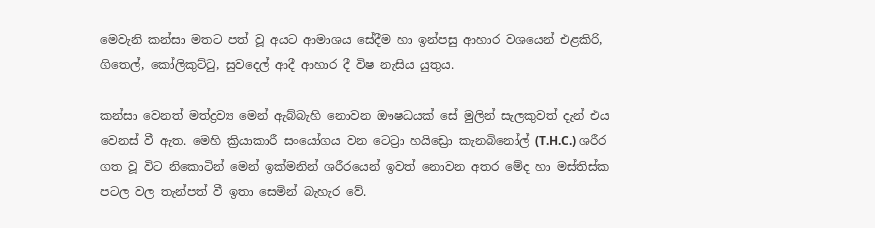මෙවැනි කන්සා මතට පත් වූ අයට ආමාශය සේදීම හා ඉන්පසු ආහාර වශයෙන් එළකිරි, ගිතෙල්, කෝලිකුට්ටු, සුවදෙල් ආදී ආහාර දී විෂ නැසිය යුතුය.

කන්සා වෙනත් මත්ද්‍රව්‍ය මෙන් ඇබ්බැහි නොවන ඖෂධයක් සේ මුලින් සැලකුවත් දැන් එය වෙනස් වී ඇත. මෙහි ක්‍රියාකාරී සංයෝගය වන ටෙට්‍රා හයිඩ්‍රො කැනබිනෝල් (T.H.C.) ශරීර ගත වූ විට නිකොටින් මෙන් ඉක්මනින් ශරීරයෙන් ඉවත් නොවන අතර මේද හා මස්තිස්ක පටල වල තැන්පත් වී ඉතා සෙමින් බැහැර වේ.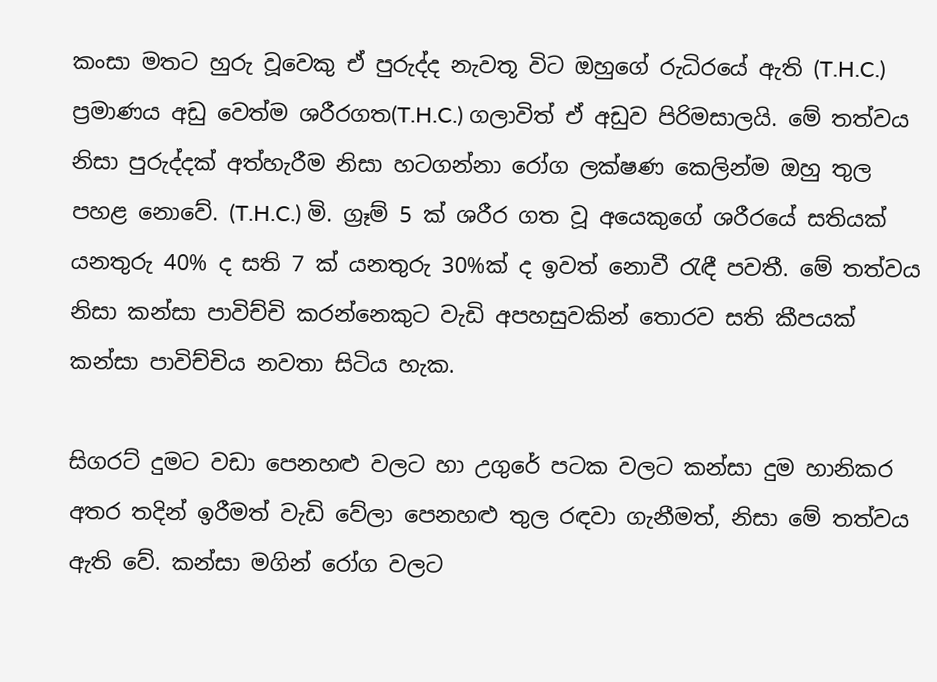කංසා මතට හුරු වූවෙකු ඒ පුරුද්ද නැවතූ විට ඔහුගේ රුධිරයේ ඇති (T.H.C.) ප්‍රමාණය අඩු වෙත්ම ශරීරගත(T.H.C.) ගලාවිත් ඒ අඩුව පිරිමසාලයි. මේ තත්වය නිසා පුරුද්දක් අත්හැරීම නිසා හටගන්නා රෝග ලක්ෂණ කෙලින්ම ඔහු තුල පහළ නොවේ. (T.H.C.) මි. ග්‍රෑම් 5 ක් ශරීර ගත වූ අයෙකුගේ ශරීරයේ සතියක් යනතුරු 40% ද සති 7 ක් යනතුරු 30%ක් ද ඉවත් නොවී රැඳී පවතී. මේ තත්වය නිසා කන්සා පාවිච්චි කරන්නෙකුට වැඩි අපහසුවකින් තොරව සති කීපයක් කන්සා පාවිච්චිය නවතා සිටිය හැක.

සිගරට් දුමට වඩා පෙනහළු වලට හා උගුරේ පටක වලට කන්සා දුම හානිකර අතර තදින් ඉරීමත් වැඩි වේලා පෙනහළු තුල රඳවා ගැනීමත්, නිසා මේ තත්වය ඇති වේ. කන්සා මගින් රෝග වලට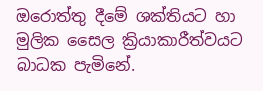ඔරොත්තු දීමේ ශක්තියට හා මුලික සෛල ක්‍රියාකාරීත්වයට බාධක පැමිනේ.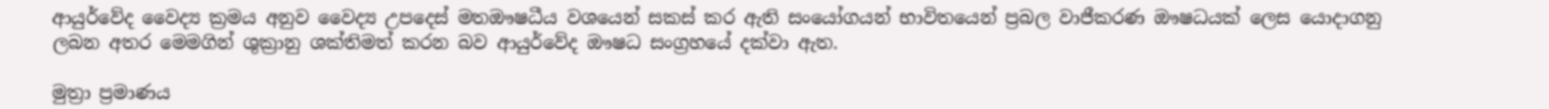ආයුර්වේද වෛද්‍ය ක්‍රමය අනුව වෛද්‍ය උපදෙස් මතඖෂධීය වශයෙන් සකස් කර ඇති සංයෝගයන් භාවිතයෙන් ප්‍රබල වාජීකරණ ඖෂධයක් ලෙස යොදාගනු ලබන අතර මෙමගින් ශුක්‍රානු ශක්තිමත් කරන බව ආයුර්වේද ඖෂධ සංග්‍රහයේ දක්වා ඇත.

මුත්‍රා ප්‍රමාණය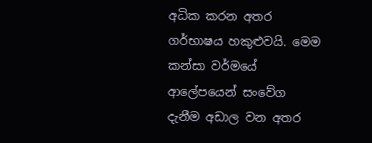අධික කරන අතර ගර්භාෂය හකුළුවයි. මෙම කන්සා වර්මයේ ආලේපයෙන් සංවේග දැනීම අඩාල වන අතර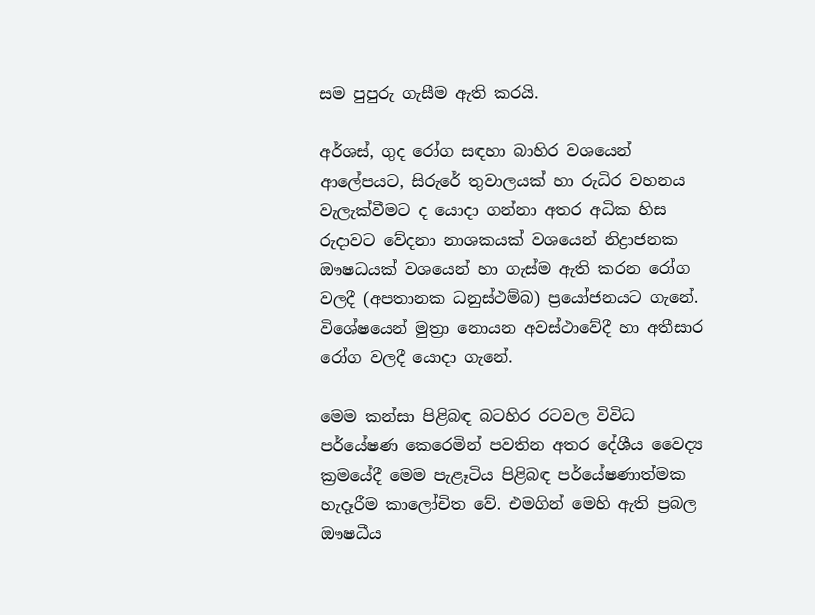සම පුපුරු ගැසීම ඇති කරයි.

අර්ශස්, ගුද රෝග සඳහා බාහිර වශයෙන් ආලේපයට, සිරුරේ තුවාලයක් හා රුධිර වහනය වැලැක්වීමට ද යොදා ගන්නා අතර අධික හිස රුදාවට වේදනා නාශකයක් වශයෙන් නිද්‍රාජනක ඖෂධයක් වශයෙන් හා ගැස්ම ඇති කරන රෝග වලදී (අපතානක ධනුස්ථම්බ) ප්‍රයෝජනයට ගැනේ. විශේෂයෙන් මුත්‍රා නොයන අවස්ථාවේදී හා අතීසාර රෝග වලදී යොදා ගැනේ.

මෙම කන්සා පිළිබඳ බටහිර රටවල විවිධ පර්යේෂණ කෙරෙමින් පවතින අතර දේශීය වෛද්‍ය ක්‍රමයේදී මෙම පැළෑටිය පිළිබඳ පර්යේෂණාත්මක හැදෑරීම කාලෝචිත වේ. එමගින් මෙහි ඇති ප්‍රබල ඖෂධීය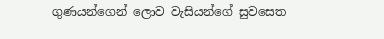ගුණයන්ගෙන් ලොව වැසියන්ගේ සුවසෙත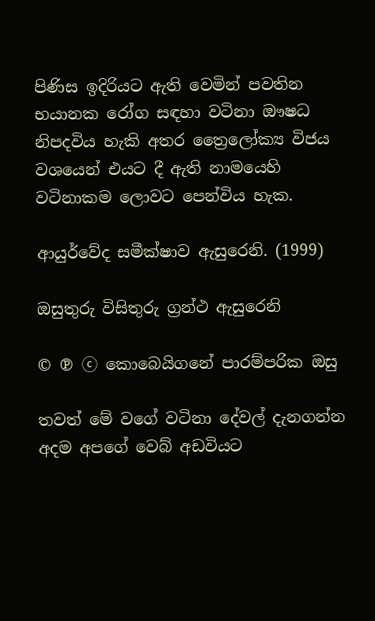පිණිස ඉදිරියට ඇති වෙමින් පවතින භයානක රෝග සඳහා වටිනා ඖෂධ නිපදවිය හැකි අතර ත්‍රෛලෝක්‍ය විජය වශයෙන් එයට දී ඇති නාමයෙහි වටිනාකම ලොවට පෙන්විය හැක.

ආයුර්වේද සමීක්ෂාව ඇසුරෙනි. (1999)

ඔසුතුරු විසිතුරු ග්‍රන්ථ ඇසුරෙනි

© ℗ ⓒ කොබෙයිගනේ පාරම්පරික ඔසු

තවත් මේ වගේ වටිනා දේවල් දැනගන්න අදම අපගේ වෙබ් අඩවියට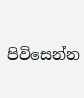පිවිසෙන්න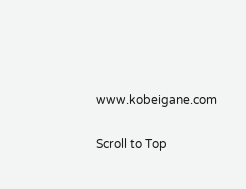www.kobeigane.com

Scroll to Top